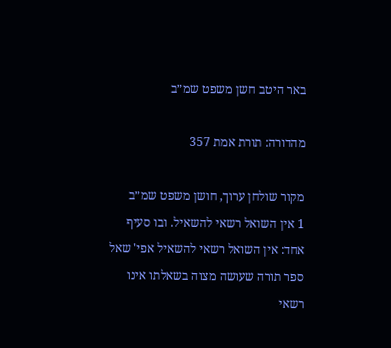באר היטב חשן משפט שמ״ב

מהדורה: תורת אמת 357

מקור שולחן ערוך, חושן משפט שמ״ב
1 אין השואל רשאי להשאיל. ובו סעיף אחד: אין השואל רשאי להשאיל אפי' שאל ספר תורה שעושה מצוה בשאלתו אינו רשאי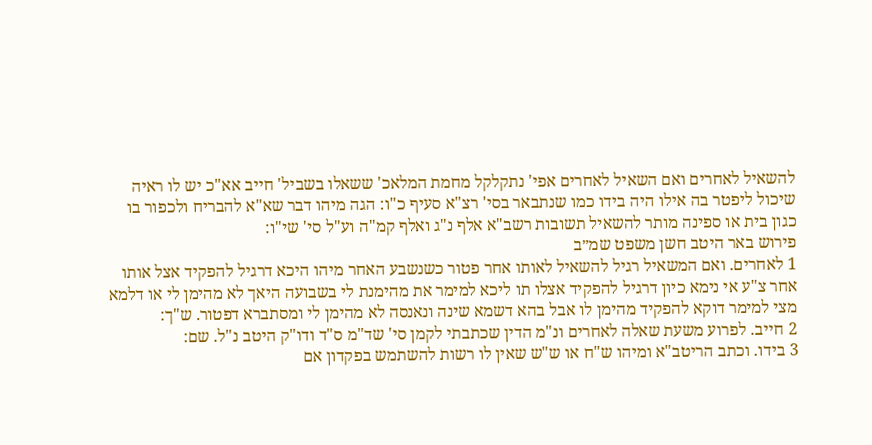להשאיל לאחרים ואם השאיל לאחרים אפי' נתקלקל מחמת המלאכ' ששאלו בשביל' חייב אא"כ יש לו ראיה שיכול ליפטר בה אילו היה בידו כמו שנתבאר בסי' רצ"א סעיף כ"ו: הגה מיהו דבר שא"א להבריח ולכפור בו כגון בית או ספינה מותר להשאיל תשובות רשב"א אלף נ"ג ואלף קמ"ה וע"ל סי' שי"ו:
פירוש באר היטב חשן משפט שמ״ב
1 לאחרים. ואם המשאיל רגיל להשאיל לאותו אחר פטור כשנשבע האחר מיהו היכא דרגיל להפקיד אצל אותו אחר צ"ע אי נימא כיון דרגיל להפקיד אצלו תו ליכא למימר את מהימנת לי בשבועה היאך לא מהימן לי או דלמא מצי למימר דוקא להפקיד מהימן לו אבל בהא דשמא שינה ונאנסה לא מהימן לי ומסתברא דפטור. ש"ך:
2 חייב. לפרוע משעת שאלה לאחרים ונ"מ הדין שכתבתי לקמן סי' שד"מ ס"ד ודו"ק היטב נ"ל. שם:
3 בידו. וכתב הריטב"א ומיהו ש"ח או ש"ש שאין לו רשות להשתמש בפקדון אם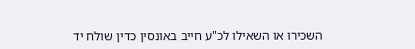השכירו או השאילו לכ"ע חייב באונסין כדין שולח יד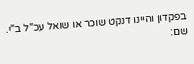בפקדון והיינו דנקט שוכר או שואל עכ"ל ב"י. שם: